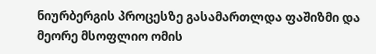ნიურბერგის პროცესზე გასამართლდა ფაშიზმი და მეორე მსოფლიო ომის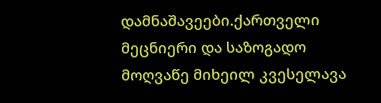დამნაშავეები.ქართველი მეცნიერი და საზოგადო მოღვაწე მიხეილ კვესელავა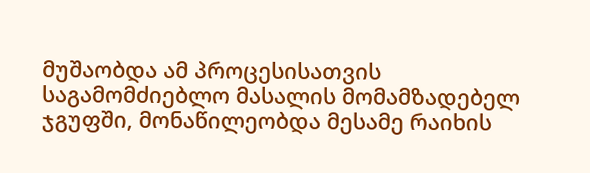მუშაობდა ამ პროცესისათვის საგამომძიებლო მასალის მომამზადებელ ჯგუფში, მონაწილეობდა მესამე რაიხის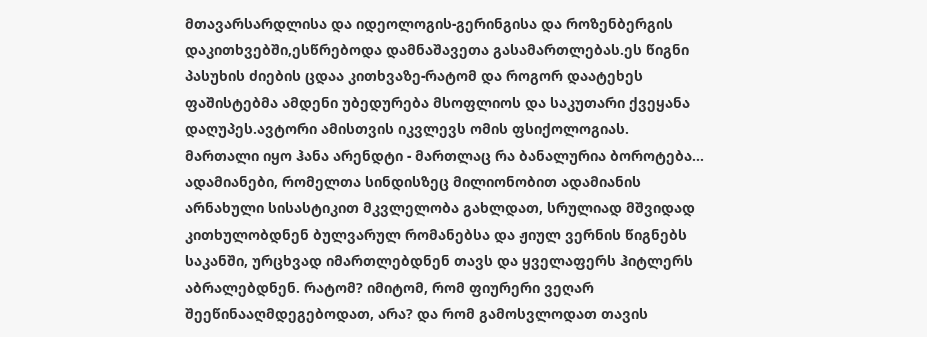მთავარსარდლისა და იდეოლოგის-გერინგისა და როზენბერგის დაკითხვებში,ესწრებოდა დამნაშავეთა გასამართლებას.ეს წიგნი პასუხის ძიების ცდაა კითხვაზე-რატომ და როგორ დაატეხეს ფაშისტებმა ამდენი უბედურება მსოფლიოს და საკუთარი ქვეყანა დაღუპეს.ავტორი ამისთვის იკვლევს ომის ფსიქოლოგიას.
მართალი იყო ჰანა არენდტი - მართლაც რა ბანალურია ბოროტება... ადამიანები, რომელთა სინდისზეც მილიონობით ადამიანის არნახული სისასტიკით მკვლელობა გახლდათ, სრულიად მშვიდად კითხულობდნენ ბულვარულ რომანებსა და ჟიულ ვერნის წიგნებს საკანში, ურცხვად იმართლებდნენ თავს და ყველაფერს ჰიტლერს აბრალებდნენ. რატომ? იმიტომ, რომ ფიურერი ვეღარ შეეწინააღმდეგებოდათ, არა? და რომ გამოსვლოდათ თავის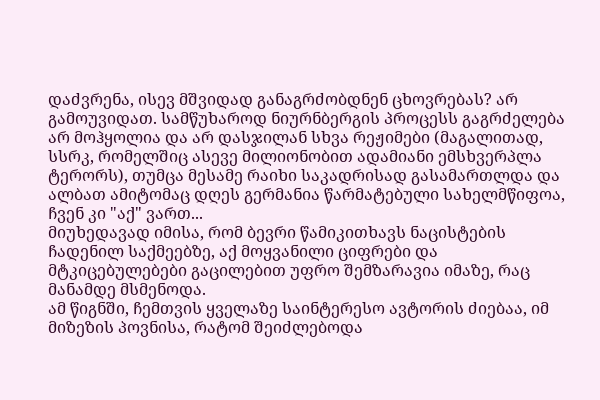დაძვრენა, ისევ მშვიდად განაგრძობდნენ ცხოვრებას? არ გამოუვიდათ. სამწუხაროდ ნიურნბერგის პროცესს გაგრძელება არ მოჰყოლია და არ დასჯილან სხვა რეჟიმები (მაგალითად, სსრკ, რომელშიც ასევე მილიონობით ადამიანი ემსხვერპლა ტერორს), თუმცა მესამე რაიხი საკადრისად გასამართლდა და ალბათ ამიტომაც დღეს გერმანია წარმატებული სახელმწიფოა, ჩვენ კი "აქ" ვართ...
მიუხედავად იმისა, რომ ბევრი წამიკითხავს ნაცისტების ჩადენილ საქმეებზე, აქ მოყვანილი ციფრები და მტკიცებულებები გაცილებით უფრო შემზარავია იმაზე, რაც მანამდე მსმენოდა.
ამ წიგნში, ჩემთვის ყველაზე საინტერესო ავტორის ძიებაა, იმ მიზეზის პოვნისა, რატომ შეიძლებოდა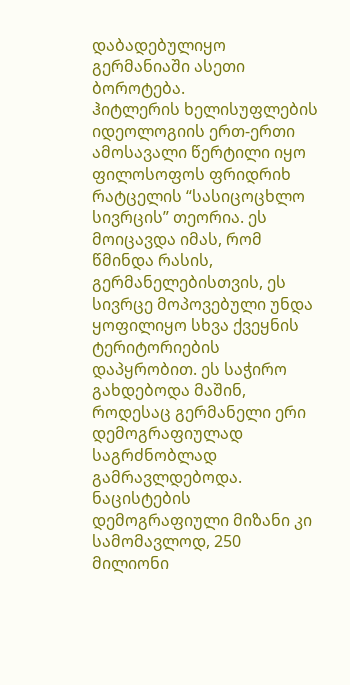დაბადებულიყო გერმანიაში ასეთი ბოროტება.
ჰიტლერის ხელისუფლების იდეოლოგიის ერთ-ერთი ამოსავალი წერტილი იყო ფილოსოფოს ფრიდრიხ რატცელის “სასიცოცხლო სივრცის” თეორია. ეს მოიცავდა იმას, რომ წმინდა რასის, გერმანელებისთვის, ეს სივრცე მოპოვებული უნდა ყოფილიყო სხვა ქვეყნის ტერიტორიების დაპყრობით. ეს საჭირო გახდებოდა მაშინ, როდესაც გერმანელი ერი დემოგრაფიულად საგრძნობლად გამრავლდებოდა. ნაცისტების დემოგრაფიული მიზანი კი სამომავლოდ, 250 მილიონი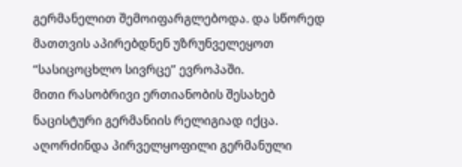გერმანელით შემოიფარგლებოდა. და სწორედ მათთვის აპირებდნენ უზრუნველეყოთ “სასიცოცხლო სივრცე” ევროპაში.
მითი რასობრივი ერთიანობის შესახებ ნაცისტური გერმანიის რელიგიად იქცა. აღორძინდა პირველყოფილი გერმანული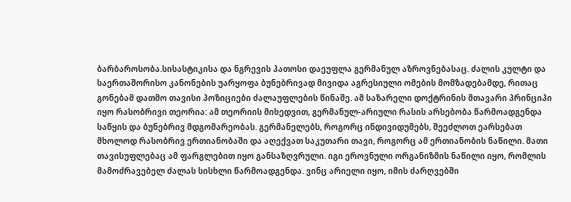ბარბაროსობა.სისასტიკისა და ნგრევის პათოსი დაეუფლა გერმანულ აზროვნებასაც. ძალის კულტი და საერთაშორისო კანონების უარყოფა ბუნებრივად მივიდა აგრესიული ომების მომზადებამდე, რითაც გონებამ დათმო თავისი პოზიციები ძალაუფლების წინაშე. ამ საზარელი დოქტრინის მთავარი პრინციპი იყო რასობრივი თეორია: ამ თეორიის მიხედვით, გერმანულ-არიული რასის არსებობა წარმოადგენდა საწყის და ბუნებრივ მდგომარეობას. გერმანელებს, როგორც ინდივიდუმებს, შეეძლოთ ეარსებათ მხოლოდ რასობრივ ერთიანობაში და აღექვათ საკუთარი თავი, როგორც ამ ერთიანობის ნაწილი. მათი თავისუფლებაც ამ ფარგლებით იყო განსაზღვრული. იგი ეროვნული ორგანიზმის ნაწილი იყო, რომლის მამოძრავებელ ძალას სისხლი წარმოადგენდა. ვინც არიელი იყო, იმის ძარღვებში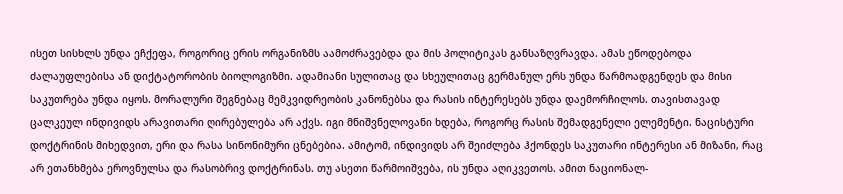ისეთ სისხლს უნდა ეჩქეფა, როგორიც ერის ორგანიზმს აამოძრავებდა და მის პოლიტიკას განსაზღვრავდა. ამას ეწოდებოდა ძალაუფლებისა ან დიქტატორობის ბიოლოგიზმი. ადამიანი სულითაც და სხეულითაც გერმანულ ერს უნდა წარმოადგენდეს და მისი საკუთრება უნდა იყოს. მორალური შეგნებაც მემკვიდრეობის კანონებსა და რასის ინტერესებს უნდა დაემორჩილოს. თავისთავად ცალკეულ ინდივიდს არავითარი ღირებულება არ აქვს. იგი მნიშვნელოვანი ხდება, როგორც რასის შემადგენელი ელემენტი. ნაცისტური დოქტრინის მიხედვით, ერი და რასა სინონიმური ცნებებია. ამიტომ, ინდივიდს არ შეიძლება ჰქონდეს საკუთარი ინტერესი ან მიზანი, რაც არ ეთანხმება ეროვნულსა და რასობრივ დოქტრინას. თუ ასეთი წარმოიშვება, ის უნდა აღიკვეთოს. ამით ნაციონალ-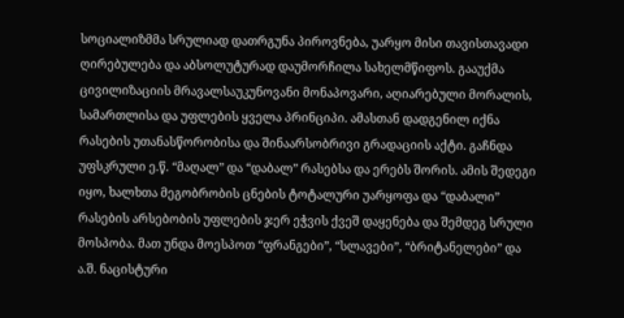სოციალიზმმა სრულიად დათრგუნა პიროვნება, უარყო მისი თავისთავადი ღირებულება და აბსოლუტურად დაუმორჩილა სახელმწიფოს. გააუქმა ცივილიზაციის მრავალსაუკუნოვანი მონაპოვარი, აღიარებული მორალის, სამართლისა და უფლების ყველა პრინციპი. ამასთან დადგენილ იქნა რასების უთანასწორობისა და შინაარსობრივი გრადაციის აქტი. გაჩნდა უფსკრული ე.წ. “მაღალ” და “დაბალ” რასებსა და ერებს შორის. ამის შედეგი იყო, ხალხთა მეგობრობის ცნების ტოტალური უარყოფა და “დაბალი” რასების არსებობის უფლების ჯერ ეჭვის ქვეშ დაყენება და შემდეგ სრული მოსპობა. მათ უნდა მოესპოთ “ფრანგები”, “სლავები”, “ბრიტანელები” და ა.შ. ნაცისტური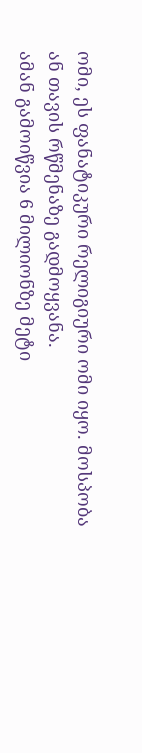ომი, ეს ფანატიკური რელიგიური ომი იყო. მოსპობა ან თავის რწმენაზე გადმოყვანა.
ამან გამოიწვია 6 მილიონზე მეტი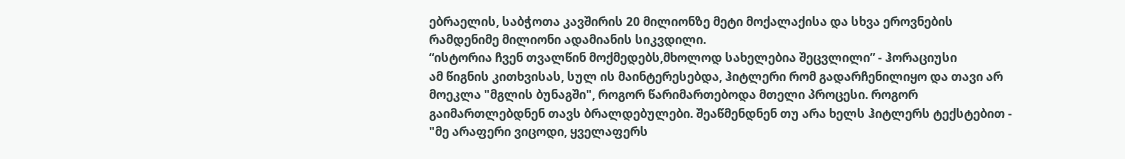ებრაელის, საბჭოთა კავშირის 20 მილიონზე მეტი მოქალაქისა და სხვა ეროვნების რამდენიმე მილიონი ადამიანის სიკვდილი.
“ისტორია ჩვენ თვალწინ მოქმედებს,მხოლოდ სახელებია შეცვლილი” - ჰორაციუსი
ამ წიგნის კითხვისას, სულ ის მაინტერესებდა, ჰიტლერი რომ გადარჩენილიყო და თავი არ მოეკლა "მგლის ბუნაგში", როგორ წარიმართებოდა მთელი პროცესი. როგორ გაიმართლებდნენ თავს ბრალდებულები. შეაწმენდნენ თუ არა ხელს ჰიტლერს ტექსტებით - "მე არაფერი ვიცოდი, ყველაფერს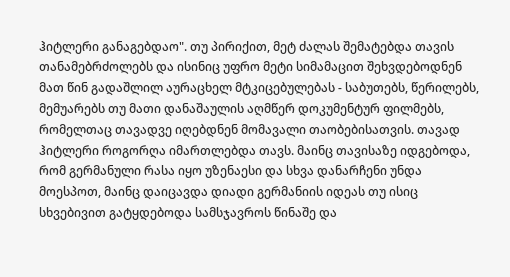ჰიტლერი განაგებდაო". თუ პირიქით, მეტ ძალას შემატებდა თავის თანამებრძოლებს და ისინიც უფრო მეტი სიმამაცით შეხვდებოდნენ მათ წინ გადაშლილ აურაცხელ მტკიცებულებას - საბუთებს, წერილებს, მემუარებს თუ მათი დანაშაულის აღმწერ დოკუმენტურ ფილმებს, რომელთაც თავადვე იღებდნენ მომავალი თაობებისათვის. თავად ჰიტლერი როგორღა იმართლებდა თავს. მაინც თავისაზე იდგებოდა, რომ გერმანული რასა იყო უზენაესი და სხვა დანარჩენი უნდა მოესპოთ, მაინც დაიცავდა დიადი გერმანიის იდეას თუ ისიც სხვებივით გატყდებოდა სამსჯავროს წინაშე და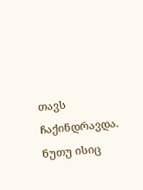თავს ჩაქინდრავდა. ნუთუ ისიც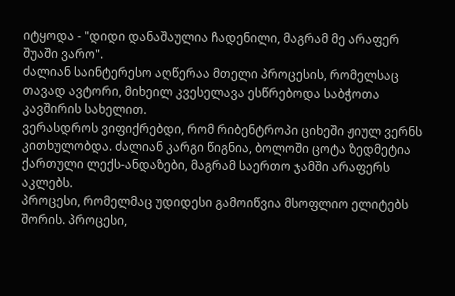იტყოდა - "დიდი დანაშაულია ჩადენილი, მაგრამ მე არაფერ შუაში ვარო".
ძალიან საინტერესო აღწერაა მთელი პროცესის, რომელსაც თავად ავტორი, მიხეილ კვესელავა ესწრებოდა საბჭოთა კავშირის სახელით.
ვერასდროს ვიფიქრებდი, რომ რიბენტროპი ციხეში ჟიულ ვერნს კითხულობდა. ძალიან კარგი წიგნია, ბოლოში ცოტა ზედმეტია ქართული ლექს-ანდაზები, მაგრამ საერთო ჯამში არაფერს აკლებს.
პროცესი, რომელმაც უდიდესი გამოიწვია მსოფლიო ელიტებს შორის. პროცესი,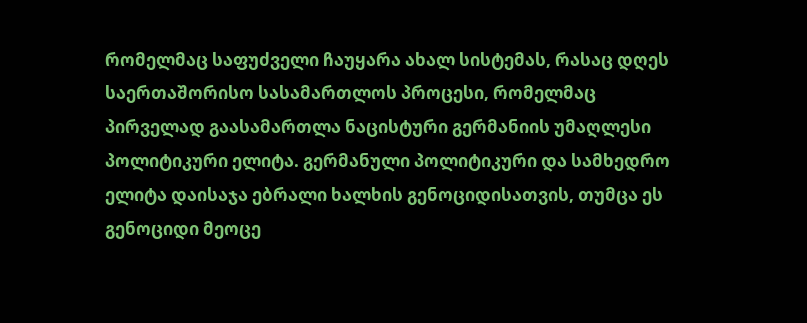რომელმაც საფუძველი ჩაუყარა ახალ სისტემას, რასაც დღეს საერთაშორისო სასამართლოს პროცესი, რომელმაც პირველად გაასამართლა ნაცისტური გერმანიის უმაღლესი პოლიტიკური ელიტა. გერმანული პოლიტიკური და სამხედრო ელიტა დაისაჯა ებრალი ხალხის გენოციდისათვის, თუმცა ეს გენოციდი მეოცე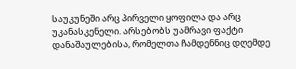საუკუნეში არც პირველი ყოფილა და არც უკანასკენელი. არსებობს უამრავი ფაქტი დანაშაულებისა, რომელთა ჩამდენნიც დღემდე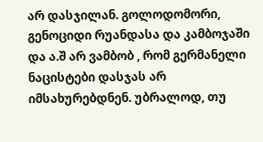არ დასჯილან. გოლოდომორი, გენოციდი რუანდასა და კამბოჯაში და ა.შ არ ვამბობ , რომ გერმანელი ნაცისტები დასჯას არ იმსახურებდნენ. უბრალოდ, თუ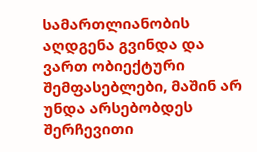სამართლიანობის აღდგენა გვინდა და ვართ ობიექტური შემფასებლები, მაშინ არ უნდა არსებობდეს შერჩევითი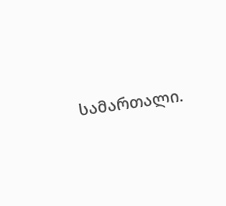სამართალი.